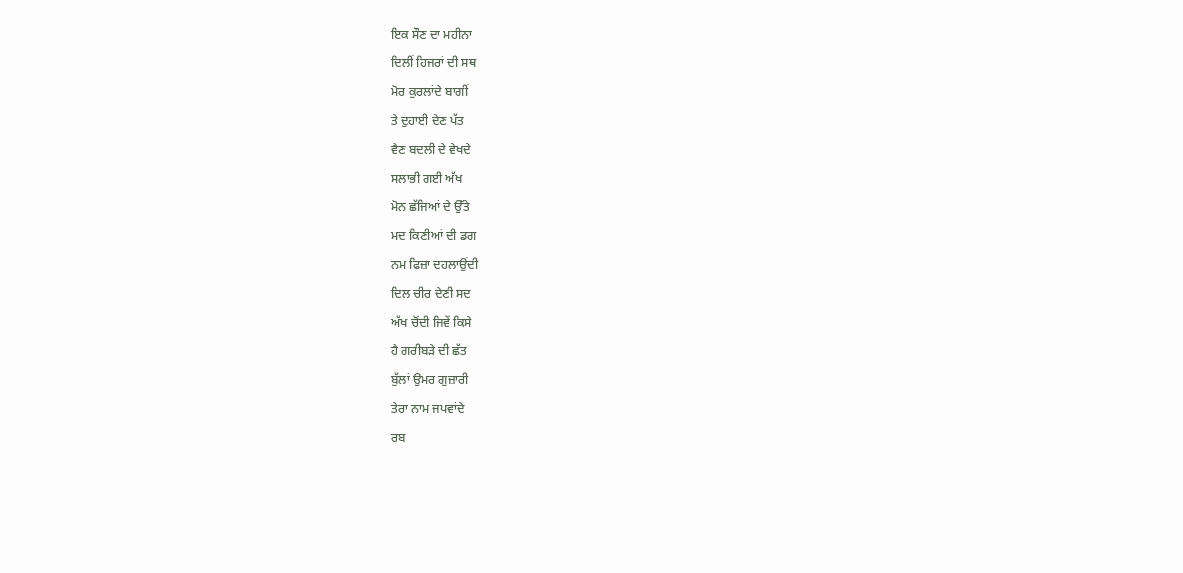ਇਕ ਸੌਣ ਦਾ ਮਹੀਨਾ
ਦਿਲੀਂ ਹਿਜਰਾਂ ਦੀ ਸਥ
ਮੋਰ ਕੁਰਲਾਂਦੇ ਬਾਗੀਂ
ਤੇ ਦੁਹਾਈ ਦੇਣ ਪੱਤ
ਵੈਣ ਬਦਲੀ ਦੇ ਵੇਖਦੇ
ਸਲਾਭੀ ਗਈ ਅੱਖ
ਮੋਨ ਛੱਜਿਆਂ ਦੇ ਉੱਤੇ
ਮਦ ਕਿਣੀਆਂ ਦੀ ਡਗ
ਨਮ ਫਿਜ਼ਾ ਦਹਲਾਉਂਦੀ
ਦਿਲ ਚੀਰ ਦੇਣੀ ਸਦ
ਅੱਖ ਚੋਂਦੀ ਜਿਵੇਂ ਕਿਸੇ
ਹੈ ਗਰੀਬੜੇ ਦੀ ਛੱਤ
ਬੁੱਲਾਂ ਉਮਰ ਗੁਜ਼ਾਰੀ
ਤੇਰਾ ਨਾਮ ਜਪਵਾਂਦੇ
ਰਬ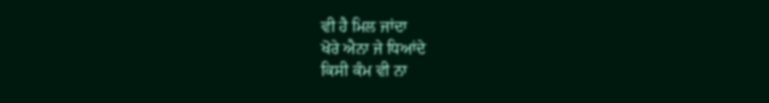ਵੀ ਹੈ ਮਿਲ ਜਾਂਦਾ
ਖੋਰੇ ਐਨਾ ਜੇ ਧਿਆਂਦੇ
ਕਿਸੀ ਕੰਮ ਵੀ ਨਾ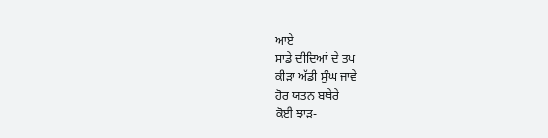ਆਏ
ਸਾਡੇ ਦੀਦਿਆਂ ਦੇ ਤਪ
ਕੀੜਾ ਅੱਡੀ ਸੁੰਘ ਜਾਵੇ
ਹੋਰ ਯਤਨ ਬਥੇਰੇ
ਕੋਈ ਝਾੜ-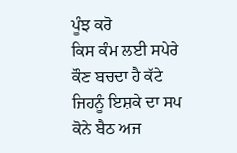ਪੂੰਝ ਕਰੋ
ਕਿਸ ਕੰਮ ਲਈ ਸਪੇਰੇ
ਕੌਣ ਬਚਦਾ ਹੈ ਕੱਟੇ
ਜਿਹਨੂੰ ਇਸ਼ਕੇ ਦਾ ਸਪ
ਕੋਨੇ ਬੈਠ ਅਜ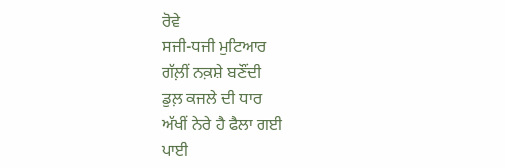ਰੋਵੇ
ਸਜੀ-ਧਜੀ ਮੁਟਿਆਰ
ਗੱਲ਼ੀਂ ਨਕ਼ਸ਼ੇ ਬਣੌਂਦੀ
ਡੁਲ਼ ਕਜਲੇ ਦੀ ਧਾਰ
ਅੱਖੀਂ ਨੇਰੇ ਹੈ ਫੈਲਾ ਗਈ
ਪਾਈ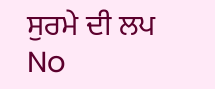ਸੁਰਮੇ ਦੀ ਲਪ
No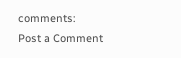comments:
Post a Comment